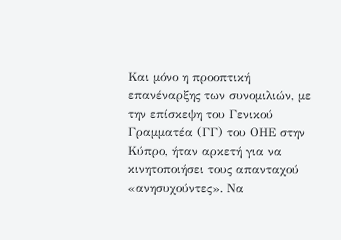Και μόνο η προοπτική επανέναρξης των συνομιλιών, με την επίσκεψη του Γενικού Γραμματέα (ΓΓ) του ΟΗΕ στην Κύπρο, ήταν αρκετή για να κινητοποιήσει τους απανταχού «ανησυχούντες». Να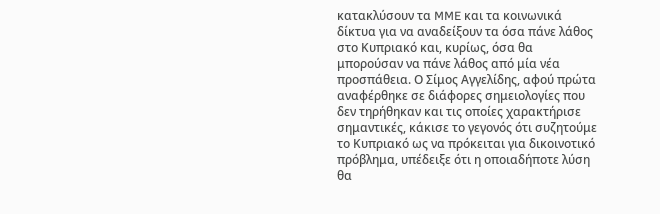κατακλύσουν τα MME και τα κοινωνικά δίκτυα για να αναδείξουν τα όσα πάνε λάθος στο Κυπριακό και, κυρίως, όσα θα μπορούσαν να πάνε λάθος από μία νέα προσπάθεια. Ο Σίμος Αγγελίδης, αφού πρώτα αναφέρθηκε σε διάφορες σημειολογίες που δεν τηρήθηκαν και τις οποίες χαρακτήρισε σημαντικές, κάκισε το γεγονός ότι συζητούμε το Κυπριακό ως να πρόκειται για δικοινοτικό πρόβλημα, υπέδειξε ότι η οποιαδήποτε λύση θα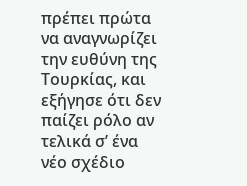πρέπει πρώτα να αναγνωρίζει την ευθύνη της Τουρκίας, και εξήγησε ότι δεν παίζει ρόλο αν τελικά σ’ ένα νέο σχέδιο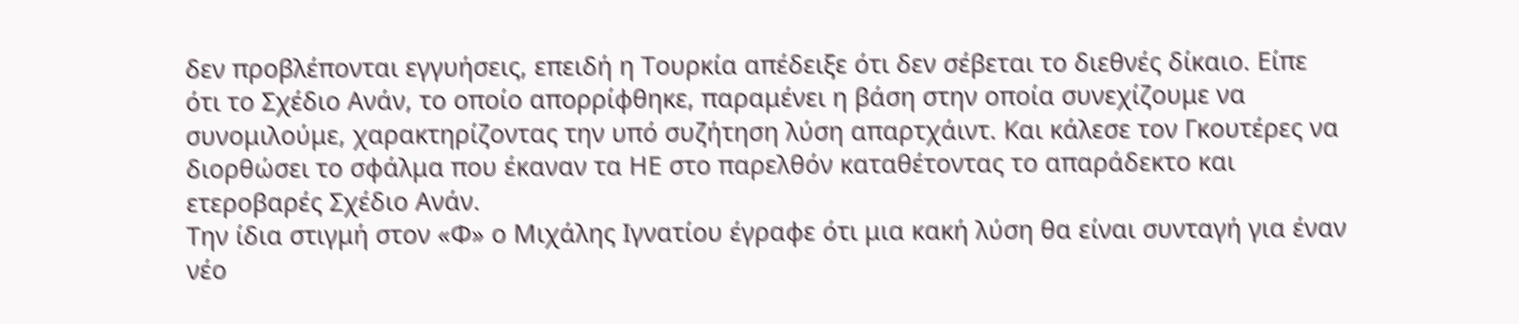δεν προβλέπονται εγγυήσεις, επειδή η Τουρκία απέδειξε ότι δεν σέβεται το διεθνές δίκαιο. Είπε ότι το Σχέδιο Ανάν, το οποίο απορρίφθηκε, παραμένει η βάση στην οποία συνεχίζουμε να συνομιλούμε, χαρακτηρίζοντας την υπό συζήτηση λύση απαρτχάιντ. Και κάλεσε τον Γκουτέρες να διορθώσει το σφάλμα που έκαναν τα ΗΕ στο παρελθόν καταθέτοντας το απαράδεκτο και ετεροβαρές Σχέδιο Ανάν.
Την ίδια στιγμή στον «Φ» ο Μιχάλης Ιγνατίου έγραφε ότι μια κακή λύση θα είναι συνταγή για έναν νέο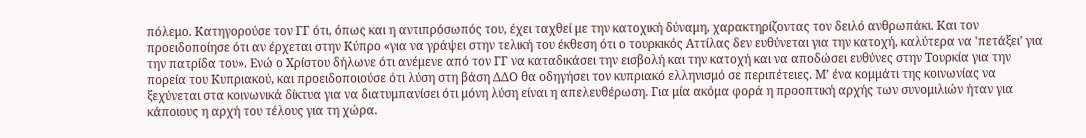πόλεμο. Κατηγορούσε τον ΓΓ ότι, όπως και η αντιπρόσωπός του, έχει ταχθεί με την κατοχική δύναμη, χαρακτηρίζοντας τον δειλό ανθρωπάκι. Και τον προειδοποίησε ότι αν έρχεται στην Κύπρο «για να γράψει στην τελική του έκθεση ότι ο τουρκικός Αττίλας δεν ευθύνεται για την κατοχή, καλύτερα να 'πετάξει' για την πατρίδα του». Ενώ ο Χρίστου δήλωνε ότι ανέμενε από τον ΓΓ να καταδικάσει την εισβολή και την κατοχή και να αποδώσει ευθύνες στην Τουρκία για την πορεία του Κυπριακού, και προειδοποιούσε ότι λύση στη βάση ΔΔΟ θα οδηγήσει τον κυπριακό ελληνισμό σε περιπέτειες. Μ’ ένα κομμάτι της κοινωνίας να ξεχύνεται στα κοινωνικά δίκτυα για να διατυμπανίσει ότι μόνη λύση είναι η απελευθέρωση. Για μία ακόμα φορά η προοπτική αρχής των συνομιλιών ήταν για κάποιους η αρχή του τέλους για τη χώρα.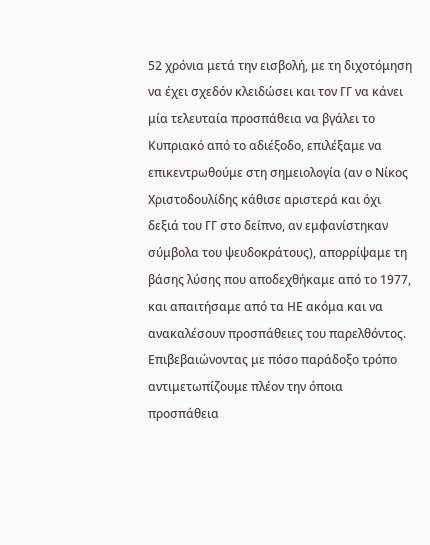52 χρόνια μετά την εισβολή, με τη διχοτόμηση να έχει σχεδόν κλειδώσει και τον ΓΓ να κάνει μία τελευταία προσπάθεια να βγάλει το Κυπριακό από το αδιέξοδο, επιλέξαμε να επικεντρωθούμε στη σημειολογία (αν ο Νίκος Χριστοδουλίδης κάθισε αριστερά και όχι δεξιά του ΓΓ στο δείπνο, αν εμφανίστηκαν σύμβολα του ψευδοκράτους), απορρίψαμε τη βάσης λύσης που αποδεχθήκαμε από το 1977, και απαιτήσαμε από τα ΗΕ ακόμα και να ανακαλέσουν προσπάθειες του παρελθόντος. Επιβεβαιώνοντας με πόσο παράδοξο τρόπο αντιμετωπίζουμε πλέον την όποια προσπάθεια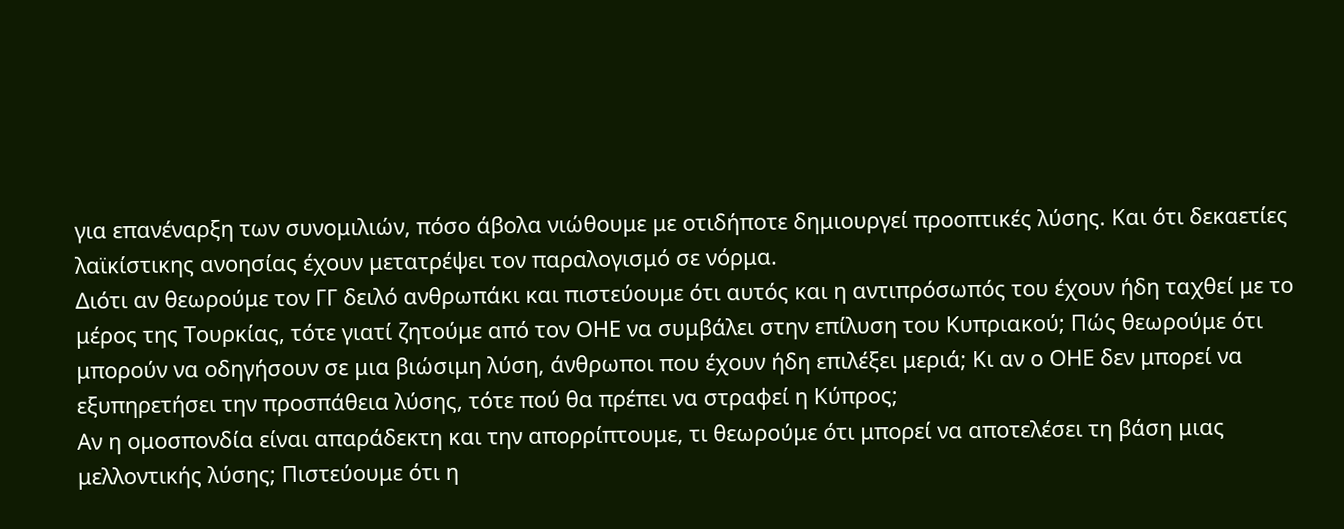για επανέναρξη των συνομιλιών, πόσο άβολα νιώθουμε με οτιδήποτε δημιουργεί προοπτικές λύσης. Και ότι δεκαετίες λαϊκίστικης ανοησίας έχουν μετατρέψει τον παραλογισμό σε νόρμα.
Διότι αν θεωρούμε τον ΓΓ δειλό ανθρωπάκι και πιστεύουμε ότι αυτός και η αντιπρόσωπός του έχουν ήδη ταχθεί με το μέρος της Τουρκίας, τότε γιατί ζητούμε από τον ΟΗΕ να συμβάλει στην επίλυση του Κυπριακού; Πώς θεωρούμε ότι μπορούν να οδηγήσουν σε μια βιώσιμη λύση, άνθρωποι που έχουν ήδη επιλέξει μεριά; Κι αν ο ΟΗΕ δεν μπορεί να εξυπηρετήσει την προσπάθεια λύσης, τότε πού θα πρέπει να στραφεί η Κύπρος;
Αν η ομοσπονδία είναι απαράδεκτη και την απορρίπτουμε, τι θεωρούμε ότι μπορεί να αποτελέσει τη βάση μιας μελλοντικής λύσης; Πιστεύουμε ότι η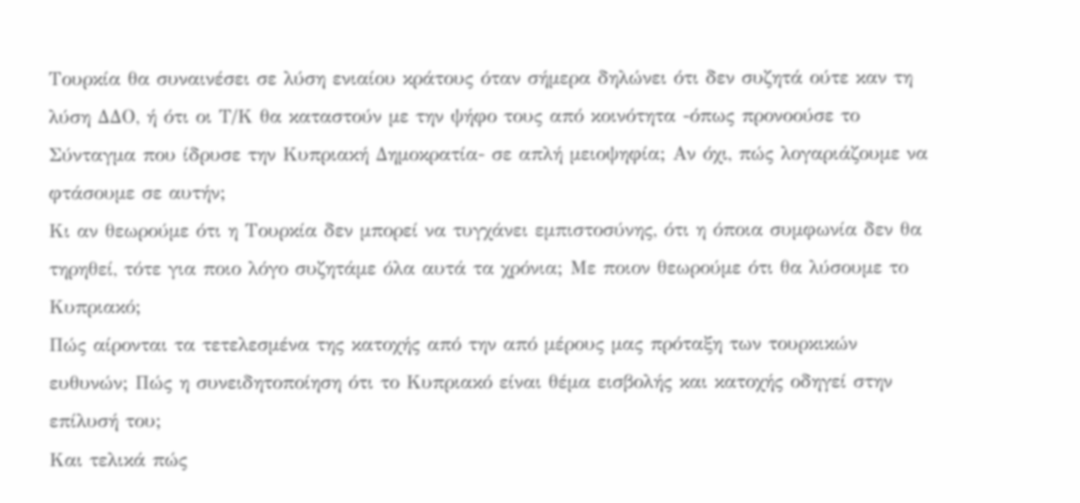Τουρκία θα συναινέσει σε λύση ενιαίου κράτους όταν σήμερα δηλώνει ότι δεν συζητά ούτε καν τη λύση ΔΔΟ, ή ότι οι Τ/Κ θα καταστούν με την ψήφο τους από κοινότητα -όπως προνοούσε το Σύνταγμα που ίδρυσε την Κυπριακή Δημοκρατία- σε απλή μειοψηφία; Aν όχι, πώς λογαριάζουμε να φτάσουμε σε αυτήν;
Κι αν θεωρούμε ότι η Τουρκία δεν μπορεί να τυγχάνει εμπιστοσύνης, ότι η όποια συμφωνία δεν θα τηρηθεί, τότε για ποιο λόγο συζητάμε όλα αυτά τα χρόνια; Με ποιον θεωρούμε ότι θα λύσουμε το Κυπριακό;
Πώς αίρονται τα τετελεσμένα της κατοχής από την από μέρους μας πρόταξη των τουρκικών ευθυνών; Πώς η συνειδητοποίηση ότι το Κυπριακό είναι θέμα εισβολής και κατοχής οδηγεί στην επίλυσή του;
Και τελικά πώς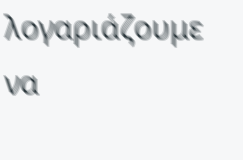λογαριάζουμε να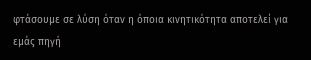φτάσουμε σε λύση όταν η όποια κινητικότητα αποτελεί για εμάς πηγή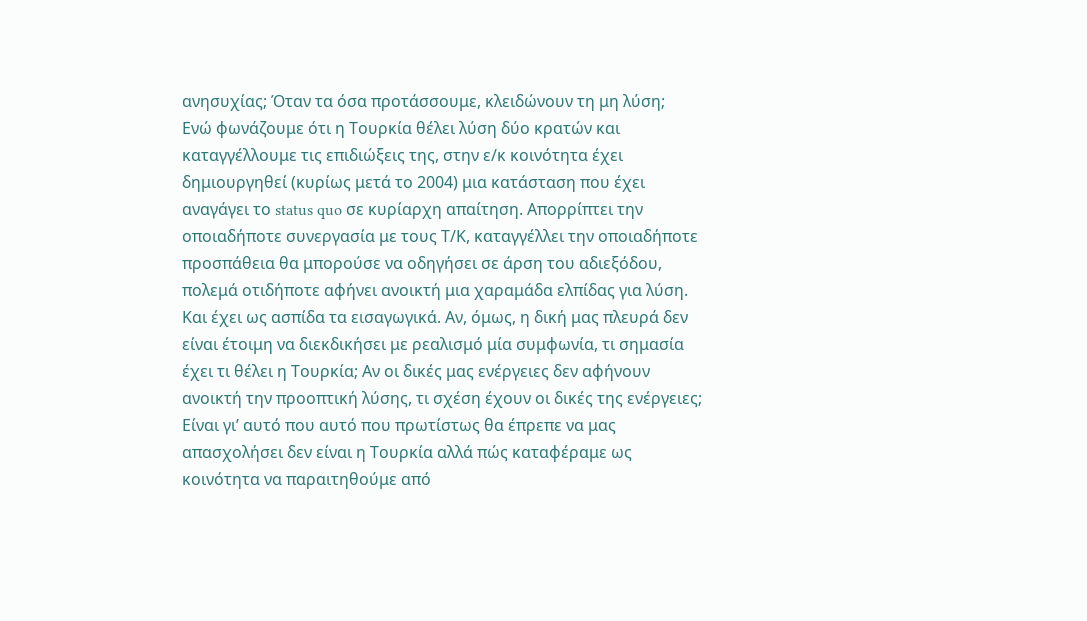ανησυχίας; Όταν τα όσα προτάσσουμε, κλειδώνουν τη μη λύση;
Ενώ φωνάζουμε ότι η Τουρκία θέλει λύση δύο κρατών και καταγγέλλουμε τις επιδιώξεις της, στην ε/κ κοινότητα έχει δημιουργηθεί (κυρίως μετά το 2004) μια κατάσταση που έχει αναγάγει το status quo σε κυρίαρχη απαίτηση. Απορρίπτει την οποιαδήποτε συνεργασία με τους Τ/Κ, καταγγέλλει την οποιαδήποτε προσπάθεια θα μπορούσε να οδηγήσει σε άρση του αδιεξόδου, πολεμά οτιδήποτε αφήνει ανοικτή μια χαραμάδα ελπίδας για λύση. Και έχει ως ασπίδα τα εισαγωγικά. Αν, όμως, η δική μας πλευρά δεν είναι έτοιμη να διεκδικήσει με ρεαλισμό μία συμφωνία, τι σημασία έχει τι θέλει η Τουρκία; Αν οι δικές μας ενέργειες δεν αφήνουν ανοικτή την προοπτική λύσης, τι σχέση έχουν οι δικές της ενέργειες;
Είναι γι’ αυτό που αυτό που πρωτίστως θα έπρεπε να μας απασχολήσει δεν είναι η Τουρκία αλλά πώς καταφέραμε ως κοινότητα να παραιτηθούμε από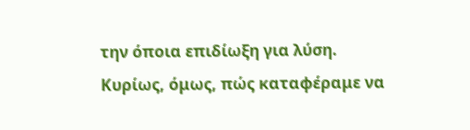την όποια επιδίωξη για λύση. Κυρίως, όμως, πώς καταφέραμε να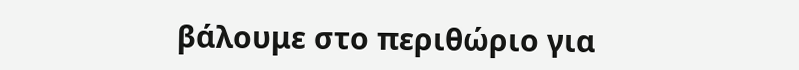βάλουμε στο περιθώριο για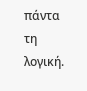πάντα τη λογική.